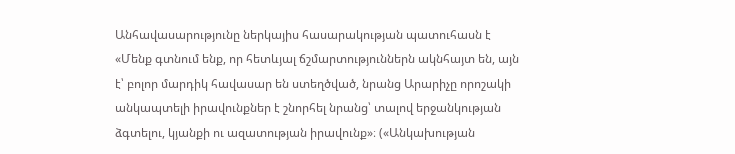Անհավասարությունը ներկայիս հասարակության պատուհասն է
«Մենք գտնում ենք, որ հետևյալ ճշմարտություններն ակնհայտ են, այն է՝ բոլոր մարդիկ հավասար են ստեղծված, նրանց Արարիչը որոշակի անկապտելի իրավունքներ է շնորհել նրանց՝ տալով երջանկության ձգտելու, կյանքի ու ազատության իրավունք»։ («Անկախության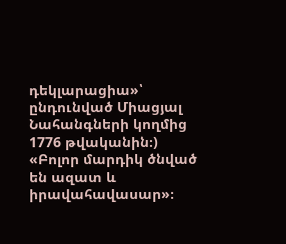դեկլարացիա»՝ ընդունված Միացյալ Նահանգների կողմից 1776 թվականին։)
«Բոլոր մարդիկ ծնված են ազատ և իրավահավասար»։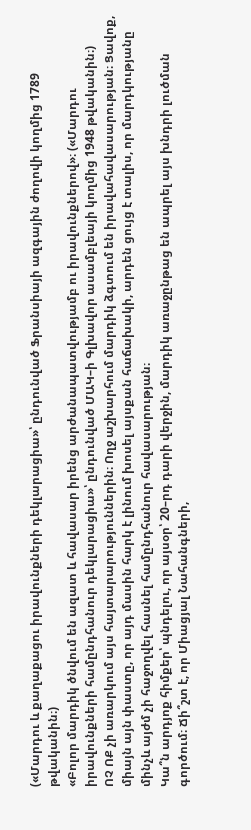(«Մարդու և քաղաքացու իրավունքների դեկլարացիա»՝ ընդունված Ֆրանսիայի ազգային ժողովի կողմից 1789 թվականին։)
«Բոլոր մարդիկ ծնվում են ազատ և հավասար իրենց արժանապատվությամբ ու իրավունքներով»։ («Մարդու իրավունքների համընդհանուր դեկլարացիա»՝ ընդունված ՄԱԿ–ի Գլխավոր ասամբլեայի կողմից 1948 թվականին։)
ՈՉ ՈՔ չի առարկում այս հայտարարություններին։ Ողջ աշխարհում մարդիկ ձգտում են իրավահավասարության։ Ցավոք, միայն այն փաստը, որ այդ մասին հարկ է լինում խոսել այսքան հաճախակի, արդեն ցույց է տալիս, որ մարդկությանը մինչև այժմ չի հաջողվել հասնել համընդհանուր հավասարության։
Կա՞ն արդյոք հիմքեր՝ պնդելու, որ այսօր՝ 20–րդ դարի վերջին, մարդիկ առաջընթաց են ապրել այս խնդրի լուծման գործում։ Ճի՞շտ է, որ Միացյալ Նահանգների,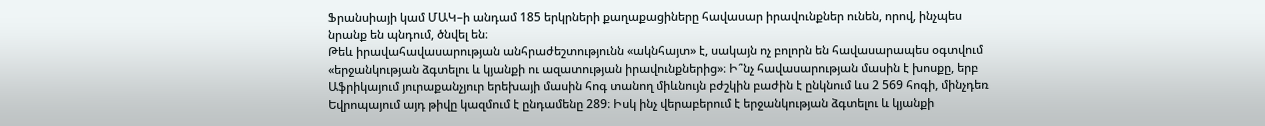Ֆրանսիայի կամ ՄԱԿ–ի անդամ 185 երկրների քաղաքացիները հավասար իրավունքներ ունեն, որով, ինչպես նրանք են պնդում, ծնվել են։
Թեև իրավահավասարության անհրաժեշտությունն «ակնհայտ» է, սակայն ոչ բոլորն են հավասարապես օգտվում «երջանկության ձգտելու և կյանքի ու ազատության իրավունքներից»։ Ի՞նչ հավասարության մասին է խոսքը, երբ Աֆրիկայում յուրաքանչյուր երեխայի մասին հոգ տանող միևնույն բժշկին բաժին է ընկնում ևս 2 569 հոգի, մինչդեռ Եվրոպայում այդ թիվը կազմում է ընդամենը 289։ Իսկ ինչ վերաբերում է երջանկության ձգտելու և կյանքի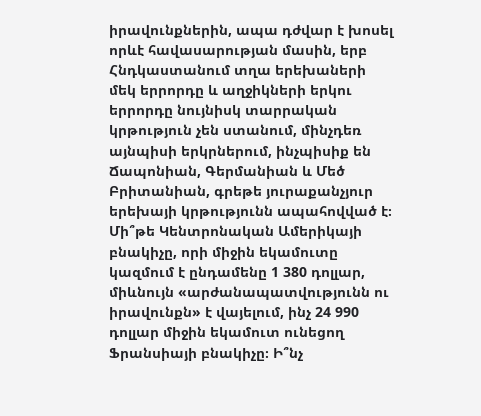իրավունքներին, ապա դժվար է խոսել որևէ հավասարության մասին, երբ Հնդկաստանում տղա երեխաների մեկ երրորդը և աղջիկների երկու երրորդը նույնիսկ տարրական կրթություն չեն ստանում, մինչդեռ այնպիսի երկրներում, ինչպիսիք են Ճապոնիան, Գերմանիան և Մեծ Բրիտանիան, գրեթե յուրաքանչյուր երեխայի կրթությունն ապահովված է։
Մի՞թե Կենտրոնական Ամերիկայի բնակիչը, որի միջին եկամուտը կազմում է ընդամենը 1 380 դոլլար, միևնույն «արժանապատվությունն ու իրավունքն» է վայելում, ինչ 24 990 դոլլար միջին եկամուտ ունեցող Ֆրանսիայի բնակիչը։ Ի՞նչ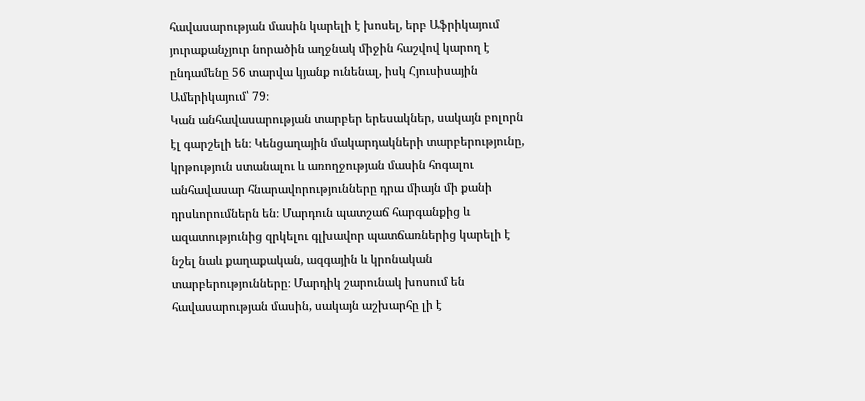հավասարության մասին կարելի է խոսել, երբ Աֆրիկայում յուրաքանչյուր նորածին աղջնակ միջին հաշվով կարող է ընդամենը 56 տարվա կյանք ունենալ, իսկ Հյուսիսային Ամերիկայում՝ 79։
Կան անհավասարության տարբեր երեսակներ, սակայն բոլորն էլ գարշելի են։ Կենցաղային մակարդակների տարբերությունը, կրթություն ստանալու և առողջության մասին հոգալու անհավասար հնարավորությունները դրա միայն մի քանի դրսևորումներն են։ Մարդուն պատշաճ հարգանքից և ազատությունից զրկելու գլխավոր պատճառներից կարելի է նշել նաև քաղաքական, ազգային և կրոնական տարբերությունները։ Մարդիկ շարունակ խոսում են հավասարության մասին, սակայն աշխարհը լի է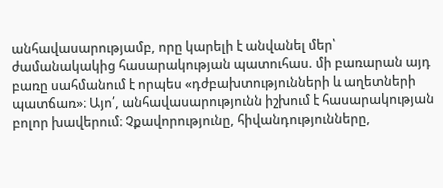անհավասարությամբ, որը կարելի է անվանել մեր՝ ժամանակակից հասարակության պատուհաս. մի բառարան այդ բառը սահմանում է որպես «դժբախտությունների և աղետների պատճառ»։ Այո՛, անհավասարությունն իշխում է հասարակության բոլոր խավերում։ Չքավորությունը, հիվանդությունները,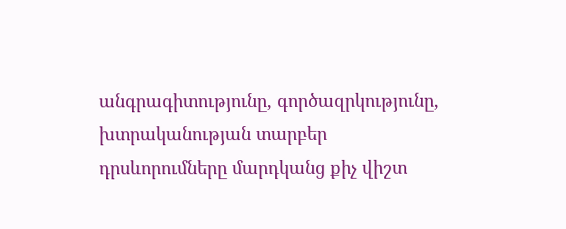անգրագիտությունը, գործազրկությունը, խտրականության տարբեր դրսևորումները մարդկանց քիչ վիշտ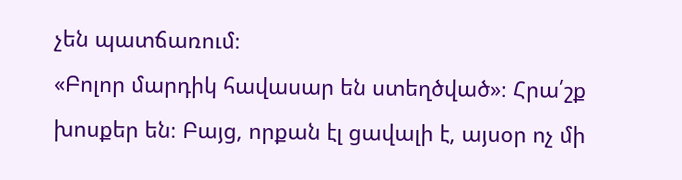չեն պատճառում։
«Բոլոր մարդիկ հավասար են ստեղծված»։ Հրա՛շք խոսքեր են։ Բայց, որքան էլ ցավալի է, այսօր ոչ մի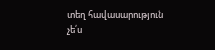տեղ հավասարություն չե՛ս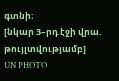գտնի։
[նկար 3–րդ էջի վրա. թույլտվությամբ]
UN PHOTO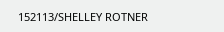152113/SHELLEY ROTNER